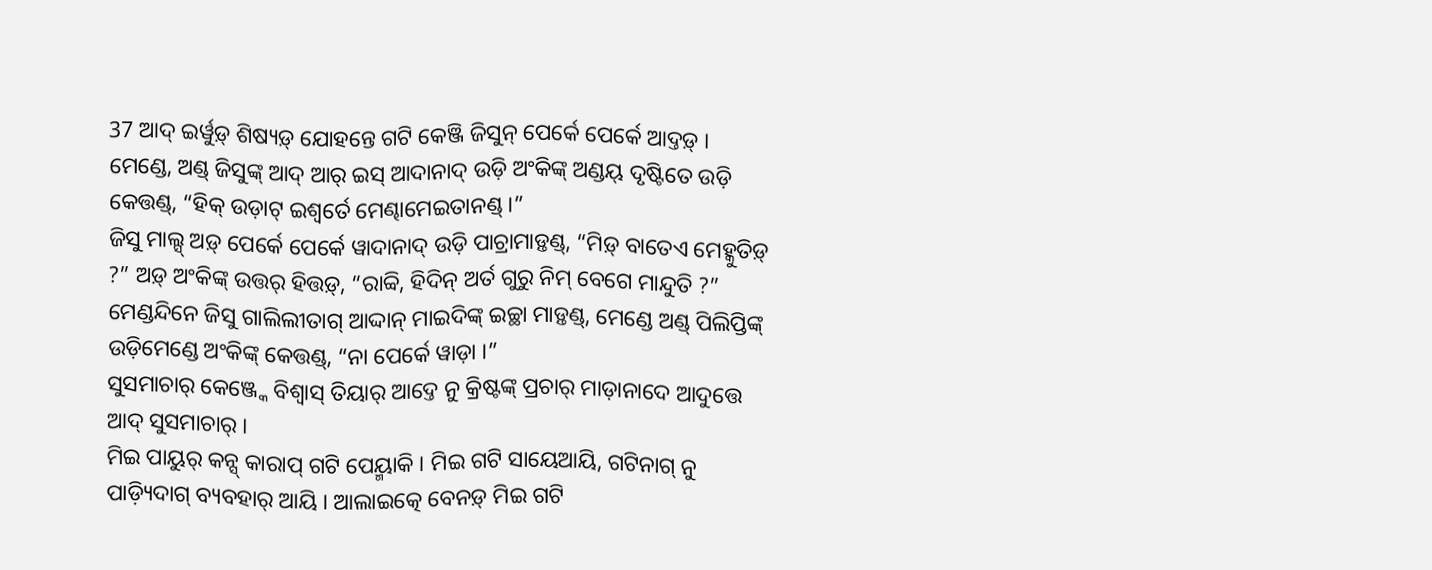37 ଆଦ୍ ଇର୍ୱୁଡ଼୍ ଶିଷ୍ୟଡ଼୍ ଯୋହନ୍ତେ ଗଟି କେଞ୍ଜି ଜିସୁନ୍ ପେର୍କେ ପେର୍କେ ଆଦ୍ତଡ଼୍ ।
ମେଣ୍ଡେ, ଅଣ୍ଡ୍ ଜିସୁଙ୍କ୍ ଆଦ୍ ଆର୍ ଇସ୍ ଆଦାନାଦ୍ ଉଡ଼ି ଅଂକିଙ୍କ୍ ଅଣ୍ଡୟ୍ ଦୃଷ୍ଟିତେ ଉଡ଼ି କେତ୍ତଣ୍ଡ୍, “ହିକ୍ ଉଡ଼ାଟ୍ ଇଶ୍ୱର୍ତେ ମେଣ୍ଢାମେଇତାନଣ୍ଡ୍ ।”
ଜିସୁ ମାଲ୍ସ୍ ଅଡ଼୍ ପେର୍କେ ପେର୍କେ ୱାଦାନାଦ୍ ଉଡ଼ି ପାଚ୍ରାମାଡ଼୍ତଣ୍ଡ୍, “ମିଡ଼୍ ବାତେଏ ମେହ୍କୁତିଡ଼୍ ?” ଅଡ଼୍ ଅଂକିଙ୍କ୍ ଉତ୍ତର୍ ହିତ୍ତଡ଼୍, “ରାବ୍ବି, ହିଦିନ୍ ଅର୍ତ ଗୁରୁ ନିମ୍ ବେଗେ ମାନ୍ଦୁତି ?”
ମେଣ୍ଡନ୍ଦିନେ ଜିସୁ ଗାଲିଲୀତାଗ୍ ଆଦ୍ଦାନ୍ ମାଇଦିଙ୍କ୍ ଇଚ୍ଛା ମାଡ଼୍ତଣ୍ଡ୍, ମେଣ୍ଡେ ଅଣ୍ଡ୍ ପିଲିପ୍ତିଙ୍କ୍ ଉଡ଼ିମେଣ୍ଡେ ଅଂକିଙ୍କ୍ କେତ୍ତଣ୍ଡ୍, “ନା ପେର୍କେ ୱାଡ଼ା ।”
ସୁସମାଚାର୍ କେଞ୍ଜ୍କେ ବିଶ୍ୱାସ୍ ତିୟାର୍ ଆଦ୍ତେ ନୁ କ୍ରିଷ୍ଟଙ୍କ୍ ପ୍ରଚାର୍ ମାଡ଼ାନାଦେ ଆଦୁତ୍ତେ ଆଦ୍ ସୁସମାଚାର୍ ।
ମିଇ ପାୟୁର୍ କନ୍ସ୍ କାରାପ୍ ଗଟି ପେୟ୍ମାକି । ମିଇ ଗଟି ସାୟେଆୟି, ଗଟିନାଗ୍ ନୁ ପାଡ଼୍ୟିଦାଗ୍ ବ୍ୟବହାର୍ ଆୟି । ଆଲାଇତ୍କେ ବେନଡ଼୍ ମିଇ ଗଟି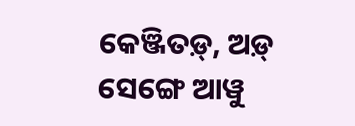କେଞ୍ଜିତଡ଼୍, ଅଡ଼୍ ସେଙ୍ଗେ ଆୱୁ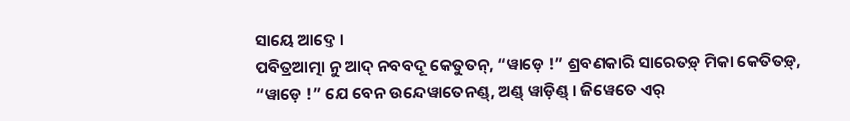ସାୟେ ଆଦ୍ତେ ।
ପବିତ୍ରଆତ୍ମା ନୁ ଆଦ୍ ନବବଦୂ କେତୁତନ୍, “ୱାଡ଼େ !” ଶ୍ରବଣକାରି ସାରେତଡ଼୍ ମିକା କେତିତଡ଼୍, “ୱାଡ଼େ !” ଯେ ବେନ ଉନ୍ଦେୱାତେନଣ୍ଡ୍, ଅଣ୍ଡ୍ ୱାଡ଼ିଣ୍ଡ୍ । ଜିୱେତେ ଏର୍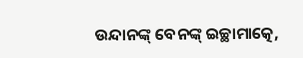ଉନ୍ଦାନଙ୍କ୍ ବେନଙ୍କ୍ ଇଚ୍ଛାମାତ୍କେ,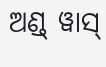ଅଣ୍ଡ୍ ୱାସ୍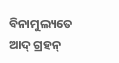ବିନାମୁଲ୍ୟତେ ଆଦ୍ ଗ୍ରହନ୍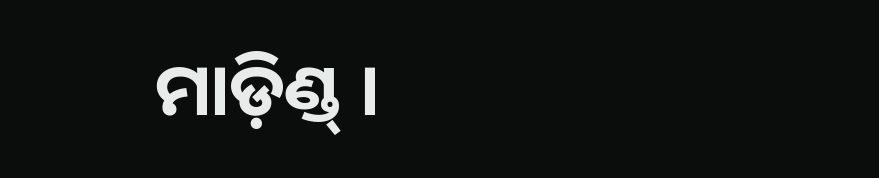ମାଡ଼ିଣ୍ଡ୍ ।